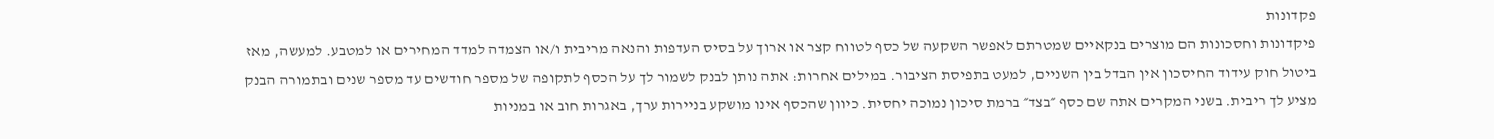פקדונות
פיקדונות וחסכונות הם מוצרים בנקאיים שמטרתם לאפשר השקעה של כסף לטווח קצר או ארוך על בסיס העדפות והנאה מריבית ו/או הצמדה למדד המחירים או למטבע. למעשה, מאז ביטול חוק עידוד החיסכון אין הבדל בין השניים, למעט בתפיסת הציבור. במילים אחרות: אתה נותן לבנק לשמור לך על הכסף לתקופה של מספר חודשים עד מספר שנים ובתמורה הבנק מציע לך ריבית. בשני המקרים אתה שם כסף ״בצד״ ברמת סיכון נמוכה יחסית. כיוון שהכסף אינו מושקע בניירות ערך, באגרות חוב או במניות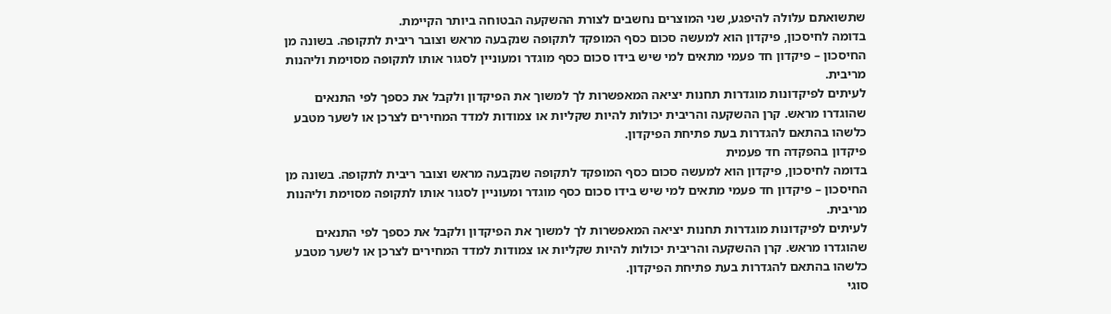שתשואתם עלולה להיפגע, שני המוצרים נחשבים לצורת ההשקעה הבטוחה ביותר הקיימת.
בדומה לחיסכון, פיקדון הוא למעשה סכום כסף המופקד לתקופה שנקבעה מראש וצובר ריבית לתקופה. בשונה מן החיסכון – פיקדון חד פעמי מתאים למי שיש בידו סכום כסף מוגדר ומעוניין לסגור אותו לתקופה מסוימת וליהנות מריבית.
לעיתים לפיקדונות מוגדרות תחנות יציאה המאפשרות לך למשוך את הפיקדון ולקבל את כספך לפי התנאים שהוגדרו מראש. קרן ההשקעה והריבית יכולות להיות שקליות או צמודות למדד המחירים לצרכן או לשער מטבע כלשהו בהתאם להגדרות בעת פתיחת הפיקדון.
פיקדון בהפקדה חד פעמית
בדומה לחיסכון, פיקדון הוא למעשה סכום כסף המופקד לתקופה שנקבעה מראש וצובר ריבית לתקופה. בשונה מן החיסכון – פיקדון חד פעמי מתאים למי שיש בידו סכום כסף מוגדר ומעוניין לסגור אותו לתקופה מסוימת וליהנות מריבית.
לעיתים לפיקדונות מוגדרות תחנות יציאה המאפשרות לך למשוך את הפיקדון ולקבל את כספך לפי התנאים שהוגדרו מראש. קרן ההשקעה והריבית יכולות להיות שקליות או צמודות למדד המחירים לצרכן או לשער מטבע כלשהו בהתאם להגדרות בעת פתיחת הפיקדון.
סוגי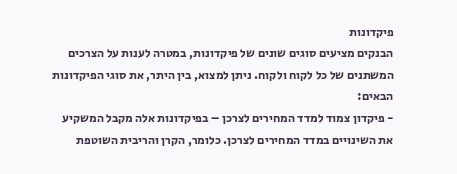פיקדונות
הבנקים מציעים סוגים שונים של פיקדונות, במטרה לענות על הצרכים המשתנים של כל לקוח ולקוח. ניתן למצוא, בין היתר, את סוגי הפיקדונות הבאים:
- פיקדון צמוד למדד המחירים לצרכן – בפיקדונות אלה מקבל המשקיע את השינויים במדד המחירים לצרכן. כלומר, הקרן והריבית השוטפת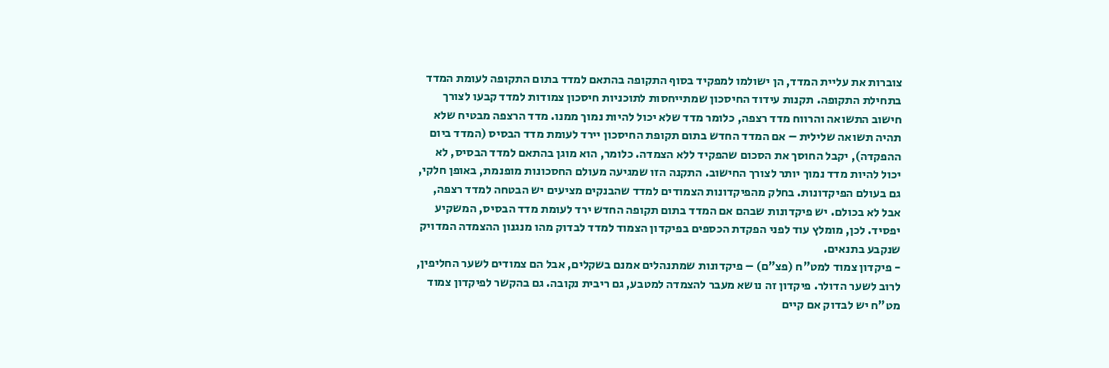צוברות את עליית המדד, הן ישולמו למפקיד בסוף התקופה בהתאם למדד בתום התקופה לעומת המדד בתחילת התקופה. תקנות עידוד החיסכון שמתייחסות לתוכניות חיסכון צמודות למדד קבעו לצורך חישוב התשואה והרווח מדד רצפה, כלומר מדד שלא יכול להיות נמוך ממנו. מדד הרצפה מבטיח שלא תהיה תשואה שלילית – אם המדד החדש בתום תקופת החיסכון יירד לעומת מדד הבסיס (המדד ביום ההפקדה), יקבל החוסך את הסכום שהפקיד ללא הצמדה. כלומר, הוא מוגן בהתאם למדד הבסיס, לא יכול להיות מדד נמוך יותר לצורך החישוב. התקנה הזו שמגיעה מעולם החסכונות מופנמת, באופן חלקי, גם בעולם הפיקדונות. בחלק מהפיקדונות הצמודים למדד שהבנקים מציעים יש הבטחה למדד רצפה, אבל לא בכולם. יש פיקדונות שבהם אם המדד בתום תקופה החדש ירד לעומת מדד הבסיס, המשקיע יפסיד. לכן, מומלץ עוד לפני הפקדת הכספים בפיקדון הצמוד למדד לבדוק מהו מנגנון ההצמדה המדויק שנקבע בתנאים.
- פיקדון צמוד למט"ח (פצ"ם) – פיקדונות שמתנהלים אמנם בשקלים, אבל הם צמודים לשער החליפין, לרוב לשער הדולר. פיקדון זה נושא מעבר להצמדה למטבע, גם ריבית נקובה. גם בהקשר לפיקדון צמוד מט"ח יש לבדוק אם קיים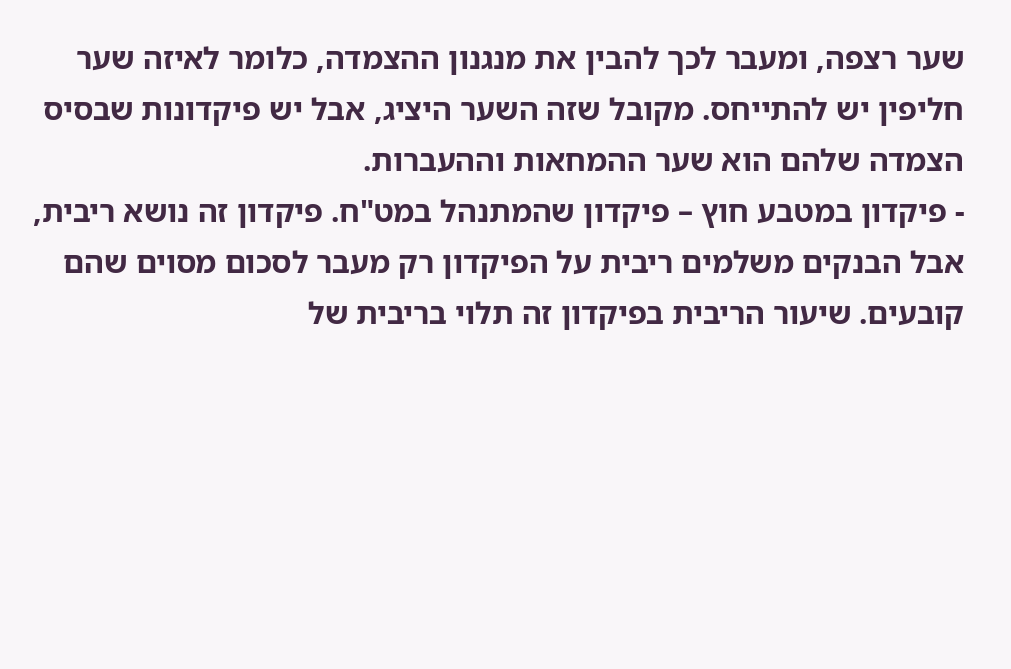שער רצפה, ומעבר לכך להבין את מנגנון ההצמדה, כלומר לאיזה שער חליפין יש להתייחס. מקובל שזה השער היציג, אבל יש פיקדונות שבסיס הצמדה שלהם הוא שער ההמחאות וההעברות.
- פיקדון במטבע חוץ – פיקדון שהמתנהל במט"ח. פיקדון זה נושא ריבית, אבל הבנקים משלמים ריבית על הפיקדון רק מעבר לסכום מסוים שהם קובעים. שיעור הריבית בפיקדון זה תלוי בריבית של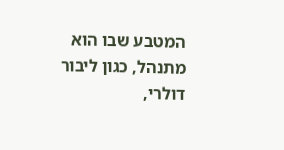המטבע שבו הוא מתנהל, כגון ליבור דולרי,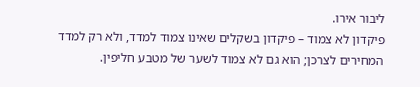ליבור אירו.
פיקדון לא צמוד – פיקדון בשקלים שאינו צמוד למדד, ולא רק למדד המחירים לצרכן; הוא גם לא צמוד לשער של מטבע חליפין.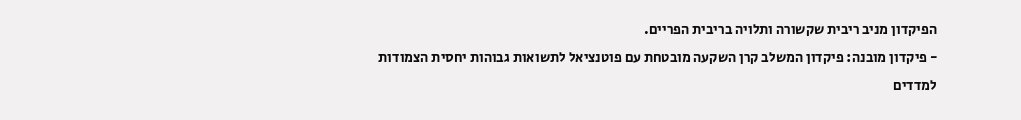הפיקדון מניב ריבית שקשורה ותלויה בריבית הפריים.
- פיקדון מובנה: פיקדון המשלב קרן השקעה מובטחת עם פוטנציאל לתשואות גבוהות יחסית הצמודות למדדים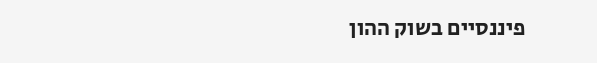פיננסיים בשוק ההון